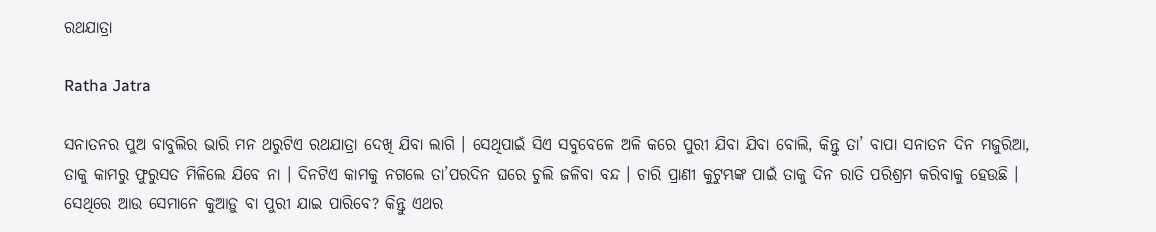ରଥଯାତ୍ରା

Ratha Jatra

ସନାତନର ପୁଅ ବାବୁଲିର ଭାରି ମନ ଥରୁଟିଏ ରଥଯାତ୍ରା ଦେଖି ଯିବା ଲାଗି । ସେଥିପାଇଁ ସିଏ ସବୁବେଳେ ଅଳି କରେ ପୁରୀ ଯିବା ଯିବା ବୋଲି, କିନ୍ତୁ ତା’ ବାପା ସନାତନ ଦିନ ମଜୁରିଆ, ତାକୁ କାମରୁ ଫୁରୁସତ ମିଳିଲେ ଯିବେ ନା । ଦିନଟିଏ କାମକୁ ନଗଲେ ତା’ପରଦିନ ଘରେ ଚୁଲି ଜଳିବା ବନ୍ଦ । ଚାରି ପ୍ରାଣୀ କୁଟୁମ୍ଭଙ୍କ ପାଇଁ ତାକୁ ଦିନ ରାତି ପରିଶ୍ରମ କରିବାକୁ ହେଉଛି । ସେଥିରେ ଆଉ ସେମାନେ କୁଆଡ଼ୁ ବା ପୁରୀ ଯାଇ ପାରିବେ? କିନ୍ତୁ ଏଥର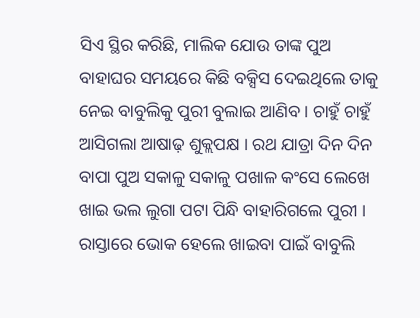ସିଏ ସ୍ଥିର କରିଛି, ମାଲିକ ଯୋଉ ତାଙ୍କ ପୁଅ ବାହାଘର ସମୟରେ କିଛି ବକ୍ସିସ ଦେଇଥିଲେ ତାକୁ ନେଇ ବାବୁଲିକୁ ପୁରୀ ବୁଲାଇ ଆଣିବ । ଚାହୁଁ ଚାହୁଁ ଆସିଗଲା ଆଷାଢ଼ ଶୁକ୍ଲପକ୍ଷ । ରଥ ଯାତ୍ରା ଦିନ ଦିନ ବାପା ପୁଅ ସକାଳୁ ସକାଳୁ ପଖାଳ କଂସେ ଲେଖେ ଖାଇ ଭଲ ଲୁଗା ପଟା ପିନ୍ଧି ବାହାରିଗଲେ ପୁରୀ । ରାସ୍ତାରେ ଭୋକ ହେଲେ ଖାଇବା ପାଇଁ ବାବୁଲି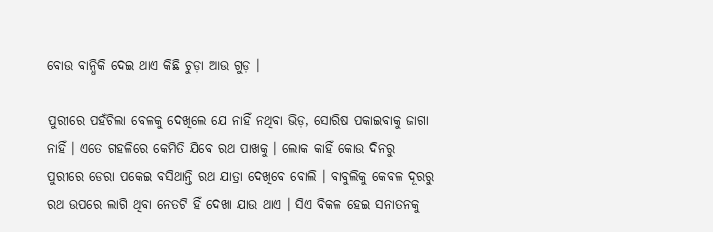ବୋଉ ବାନ୍ଧିକି ଦେଇ ଥାଏ କିଛି ଚୁଡ଼ା ଆଉ ଗୁଡ଼ ।

ପୁରୀରେ ପହଁଚିଲା ବେଳକୁ ଦେଖିଲେ ଯେ ନାହିଁ ନଥିବା ଭିଡ଼, ସୋରିଷ ପକାଇବାକୁ ଜାଗା ନାହିଁ । ଏତେ ଗହଳିରେ କେମିତି ଯିବେ ରଥ ପାଖକୁ । ଲୋକ କାହିଁ କୋଉ ଦିନରୁ ପୁରୀରେ ଡେରା ପକେଇ ବସିଥାନ୍ତି ରଥ ଯାତ୍ରା ଦେଖିବେ ବୋଲି । ବାବୁଲିକୁ କେବଳ ଦୂରରୁ ରଥ ଉପରେ ଲାଗି ଥିବା ନେତଟି ହିଁ ଦେଖା ଯାଉ ଥାଏ । ସିଏ ବିକଳ ହେଇ ସନାତନକୁ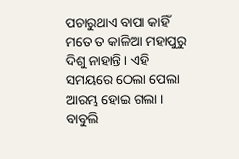ପଚାରୁଥାଏ ବାପା କାହିଁ ମତେ ତ କାଳିଆ ମହାପୁରୁ ଦିଶୁ ନାହାନ୍ତି । ଏହି ସମୟରେ ଠେଲା ପେଲା ଆରମ୍ଭ ହୋଇ ଗଲା । ବାବୁଲି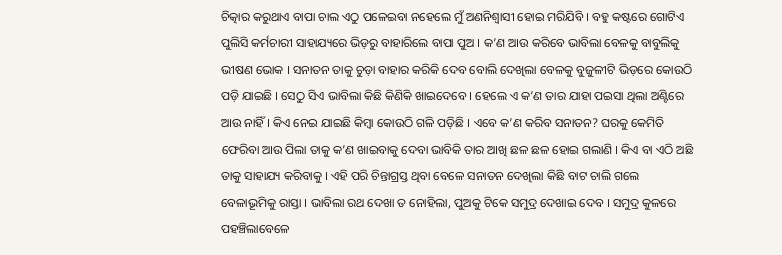ଚିତ୍କାର କରୁଥାଏ ବାପା ଚାଲ ଏଠୁ ପଳେଇବା ନହେଲେ ମୁଁ ଅଣନିଶ୍ୱାସୀ ହୋଇ ମରିଯିବି । ବହୁ କଷ୍ଟରେ ଗୋଟିଏ ପୁଲିସି କର୍ମଚାରୀ ସାହାଯ୍ୟରେ ଭିଡ଼ରୁ ବାହାରିଲେ ବାପା ପୁଅ । କ’ଣ ଆଉ କରିବେ ଭାବିଲା ବେଳକୁ ବାବୁଲିକୁ ଭୀଷଣ ଭୋକ । ସନାତନ ତାକୁ ଚୁଡ଼ା ବାହାର କରିକି ଦେବ ବୋଲି ଦେଖିଲା ବେଳକୁ ବୁଜୁଳୀଟି ଭିଡ଼ରେ କୋଉଠି ପଡ଼ି ଯାଇଛି । ସେଠୁ ସିଏ ଭାବିଲା କିଛି କିଣିକି ଖାଇଦେବେ । ହେଲେ ଏ କ’ଣ ତାର ଯାହା ପଇସା ଥିଲା ଅଣ୍ଟିରେ ଆଉ ନାହିଁ । କିଏ ନେଇ ଯାଇଛି କିମ୍ବା କୋଉଠି ଗଳି ପଡ଼ିଛି । ଏବେ କ’ଣ କରିବ ସନାତନ? ଘରକୁ କେମିତି ଫେରିବା ଆଉ ପିଲା ତାକୁ କ’ଣ ଖାଇବାକୁ ଦେବା ଭାବିକି ତାର ଆଖି ଛଳ ଛଳ ହୋଇ ଗଲାଣି । କିଏ ବା ଏଠି ଅଛି ତାକୁ ସାହାଯ୍ୟ କରିବାକୁ । ଏହି ପରି ଚିନ୍ତାଗ୍ରସ୍ତ ଥିବା ବେଳେ ସନାତନ ଦେଖିଲା କିଛି ବାଟ ଚାଲି ଗଲେ ବେଳାଭୂମିକୁ ରାସ୍ତା । ଭାବିଲା ରଥ ଦେଖା ତ ନୋହିଲା, ପୁଅକୁ ଟିକେ ସମୁଦ୍ର ଦେଖାଇ ଦେବ । ସମୁଦ୍ର କୁଳରେ ପହଞ୍ଚିଲାବେଳେ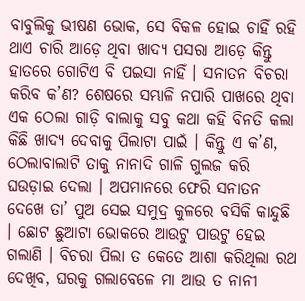ବାବୁଲିକୁ ଭୀଷଣ ଭୋକ, ସେ ବିକଳ ହୋଇ ଚାହିଁ ରହି ଥାଏ ଚାରି ଆଡ଼େ ଥିବା ଖାଦ୍ୟ ପସରା ଆଡ଼େ କିନ୍ତୁ ହାତରେ ଗୋଟିଏ ବି ପଇସା ନାହିଁ । ସନାତନ ବିଚରା କରିବ କ’ଣ? ଶେଷରେ ସମ୍ଭାଳି ନପାରି ପାଖରେ ଥିବା ଏକ ଠେଲା ଗାଡ଼ି ବାଲାକୁ ସବୁ କଥା କହି ବିନତି କଲା କିଛି ଖାଦ୍ୟ ଦେବାକୁ ପିଲାଟା ପାଇଁ । କିନ୍ତୁ ଏ କ’ଣ, ଠେଲାବାଲାଟି ତାକୁ ନାନାଦି ଗାଳି ଗୁଲଜ କରି ଘଉଡ଼ାଇ ଦେଲା । ଅପମାନରେ ଫେରି ସନାତନ ଦେଖେ ତା’ ପୁଅ ସେଇ ସମୁଦ୍ର କୁଳରେ ବସିକି କାନ୍ଦୁଛି । ଛୋଟ ଛୁଆଟା ଭୋକରେ ଆଉଟୁ ପାଉଟୁ ହେଇ ଗଲାଣି । ବିଚରା ପିଲା ତ କେତେ ଆଶା କରିଥିଲା ରଥ ଦେଖିବ, ଘରକୁ ଗଲାବେଳେ ମା ଆଉ ତ ନାନୀ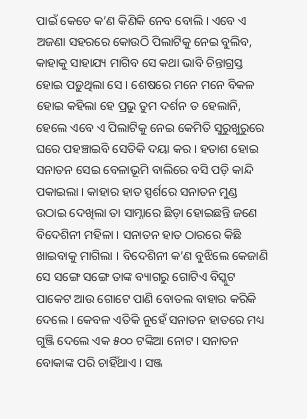ପାଇଁ କେତେ କ’ଣ କିଣିକି ନେବ ବୋଲି । ଏବେ ଏ ଅଜଣା ସହରରେ କୋଉଠି ପିଲାଟିକୁ ନେଇ ବୁଲିବ, କାହାକୁ ସାହାଯ୍ୟ ମାଗିବ ସେ କଥା ଭାବି ଚିନ୍ତାଗ୍ରସ୍ତ ହୋଇ ପଡ଼ୁଥିଲା ସେ । ଶେଷରେ ମନେ ମନେ ବିକଳ ହୋଇ କହିଲା ହେ ପ୍ରଭୁ ତୁମ ଦର୍ଶନ ତ ହେଲାନି, ହେଲେ ଏବେ ଏ ପିଲାଟିକୁ ନେଇ କେମିତି ସୁରୁଖୁରୁରେ ଘରେ ପହଞ୍ଚାଇବି ସେତିକି ଦୟା କର । ହତାଶ ହୋଇ ସନାତନ ସେଇ ବେଳାଭୂମି ବାଲିରେ ବସି ପଡ଼ି କାନ୍ଦି ପକାଇଲା । କାହାର ହାତ ସ୍ପର୍ଶରେ ସନାତନ ମୁଣ୍ଡ ଉଠାଇ ଦେଖିଲା ତା ସାମ୍ନାରେ ଛିଡ଼ା ହୋଇଛନ୍ତି ଜଣେ ବିଦେଶିନୀ ମହିଳା । ସନାତନ ହାତ ଠାରରେ କିଛି ଖାଇବାକୁ ମାଗିଲା । ବିଦେଶିନୀ କ’ଣ ବୁଝିଲେ କେଜାଣି ସେ ସଙ୍ଗେ ସଙ୍ଗେ ତାଙ୍କ ବ୍ୟାଗରୁ ଗୋଟିଏ ବିସ୍କୁଟ ପାକେଟ ଆଉ ଗୋଟେ ପାଣି ବୋତଲ ବାହାର କରିକି ଦେଲେ । କେବଳ ଏତିକି ନୁହେଁ ସନାତନ ହାତରେ ମଧ୍ୟ ଗୁଞ୍ଜି ଦେଲେ ଏକ ୫୦୦ ଟଙ୍କିଆ ନୋଟ । ସନାତନ ବୋକାଙ୍କ ପରି ଚାହିଁଥାଏ । ସଞ୍ଜ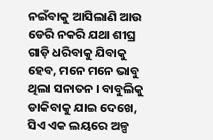ନଇଁବାକୁ ଆସିଲାଣି ଆଉ ଡେରି ନକରି ଯଥା ଶୀଘ୍ର ଗାଡ଼ି ଧରିବାକୁ ଯିବାକୁ ହେବ, ମନେ ମନେ ଭାବୁ ଥିଲା ସନାତନ । ବାବୁଲିକୁ ଡାକିବାକୁ ଯାଇ ଦେଖେ, ସିଏ ଏକ ଲୟରେ ଅଳ୍ପ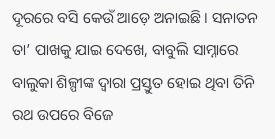ଦୂରରେ ବସି କେଉଁ ଆଡ଼େ ଅନାଇଛି । ସନାତନ ତା’ ପାଖକୁ ଯାଇ ଦେଖେ, ବାବୁଲି ସାମ୍ନାରେ ବାଲୁକା ଶିଳ୍ପୀଙ୍କ ଦ୍ୱାରା ପ୍ରସ୍ତୁତ ହୋଇ ଥିବା ତିନି ରଥ ଉପରେ ବିଜେ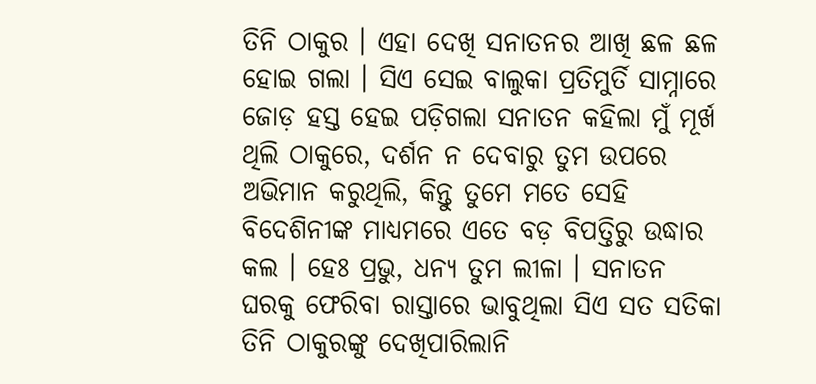ତିନି ଠାକୁର । ଏହା ଦେଖି ସନାତନର ଆଖି ଛଳ ଛଳ ହୋଇ ଗଲା । ସିଏ ସେଇ ବାଲୁକା ପ୍ରତିମୁର୍ତି ସାମ୍ନାରେ ଜୋଡ଼ ହସ୍ତ ହେଇ ପଡ଼ିଗଲା ସନାତନ କହିଲା ମୁଁ ମୂର୍ଖ ଥିଲି ଠାକୁରେ, ଦର୍ଶନ ନ ଦେବାରୁ ତୁମ ଉପରେ ଅଭିମାନ କରୁଥିଲି, କିନ୍ତୁ ତୁମେ ମତେ ସେହି ବିଦେଶିନୀଙ୍କ ମାଧ୍ୟମରେ ଏତେ ବଡ଼ ବିପତ୍ତିରୁ ଉଦ୍ଧାର କଲ । ହେଃ ପ୍ରଭୁ, ଧନ୍ୟ ତୁମ ଲୀଳା । ସନାତନ ଘରକୁ ଫେରିବା ରାସ୍ତାରେ ଭାବୁଥିଲା ସିଏ ସତ ସତିକା ତିନି ଠାକୁରଙ୍କୁ ଦେଖିପାରିଲାନି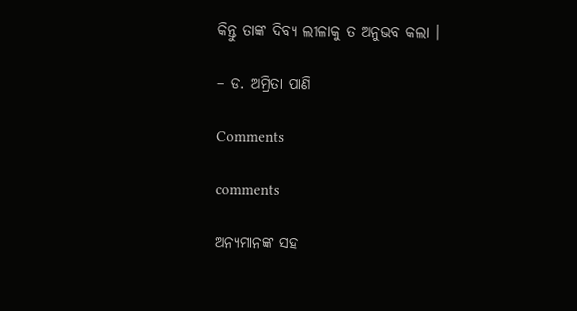କିନ୍ତୁ ତାଙ୍କ ଦିବ୍ୟ ଲୀଳାକୁ ତ ଅନୁଭବ କଲା ।

– ଡ. ଅମ୍ରିତା ପାଣି

Comments

comments

ଅନ୍ୟମାନଙ୍କ ସହ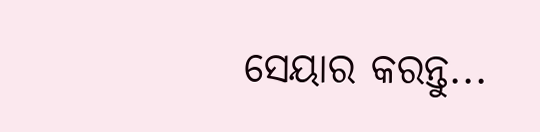ସେୟାର କରନ୍ତୁ...